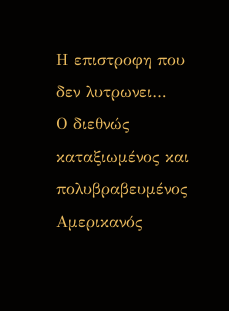Η επιστροφη που δεν λυτρωνει…
Ο διεθνώς καταξιωμένος και πολυβραβευμένος Αμερικανός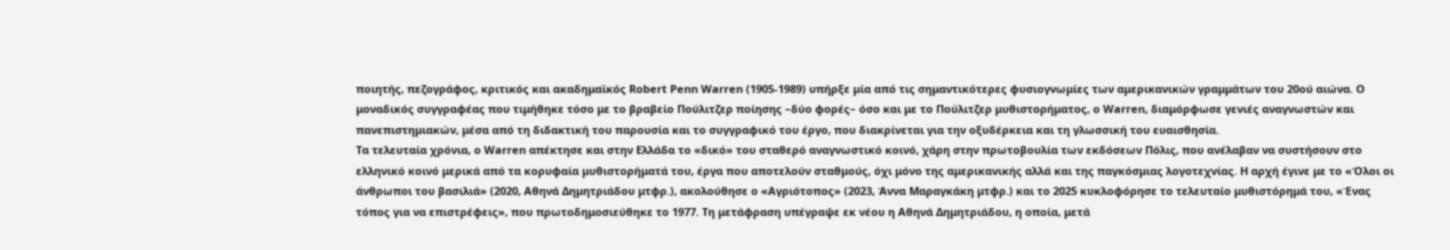ποιητής, πεζογράφος, κριτικός και ακαδημαϊκός Robert Penn Warren (1905-1989) υπήρξε μία από τις σημαντικότερες φυσιογνωμίες των αμερικανικών γραμμάτων του 20ού αιώνα. Ο μοναδικός συγγραφέας που τιμήθηκε τόσο με το βραβείο Πούλιτζερ ποίησης –δύο φορές– όσο και με το Πούλιτζερ μυθιστορήματος, ο Warren, διαμόρφωσε γενιές αναγνωστών και πανεπιστημιακών, μέσα από τη διδακτική του παρουσία και το συγγραφικό του έργο, που διακρίνεται για την οξυδέρκεια και τη γλωσσική του ευαισθησία.
Τα τελευταία χρόνια, ο Warren απέκτησε και στην Ελλάδα το «δικό» του σταθερό αναγνωστικό κοινό, χάρη στην πρωτοβουλία των εκδόσεων Πόλις, που ανέλαβαν να συστήσουν στο ελληνικό κοινό μερικά από τα κορυφαία μυθιστορήματά του, έργα που αποτελούν σταθμούς, όχι μόνο της αμερικανικής αλλά και της παγκόσμιας λογοτεχνίας. Η αρχή έγινε με το «Όλοι οι άνθρωποι του βασιλιά» (2020, Αθηνά Δημητριάδου μτφρ.), ακολούθησε ο «Αγριότοπος» (2023, Άννα Μαραγκάκη μτφρ.) και το 2025 κυκλοφόρησε το τελευταίο μυθιστόρημά του, «Ένας τόπος για να επιστρέφεις», που πρωτοδημοσιεύθηκε το 1977. Τη μετάφραση υπέγραψε εκ νέου η Αθηνά Δημητριάδου, η οποία, μετά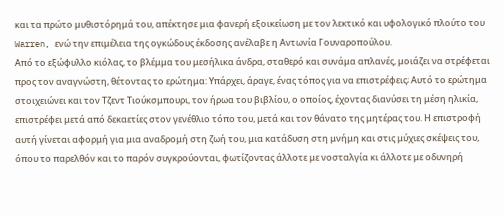και τα πρώτο μυθιστόρημά του, απέκτησε μια φανερή εξοικείωση με τον λεκτικό και υφολογικό πλούτο του Warren, ενώ την επιμέλεια της ογκώδους έκδοσης ανέλαβε η Αντωνία Γουναροπούλου.
Από το εξώφυλλο κιόλας, το βλέμμα του μεσήλικα άνδρα, σταθερό και συνάμα απλανές, μοιάζει να στρέφεται προς τον αναγνώστη, θέτοντας το ερώτημα: Υπάρχει, άραγε, ένας τόπος για να επιστρέφεις; Αυτό το ερώτημα στοιχειώνει και τον Τζεντ Τιούκσμπουρι, τον ήρωα του βιβλίου, ο οποίος, έχοντας διανύσει τη μέση ηλικία, επιστρέφει μετά από δεκαετίες στον γενέθλιο τόπο του, μετά και τον θάνατο της μητέρας του. Η επιστροφή αυτή γίνεται αφορμή για μια αναδρομή στη ζωή του, μια κατάδυση στη μνήμη και στις μύχιες σκέψεις του, όπου το παρελθόν και το παρόν συγκρούονται, φωτίζοντας άλλοτε με νοσταλγία κι άλλοτε με οδυνηρή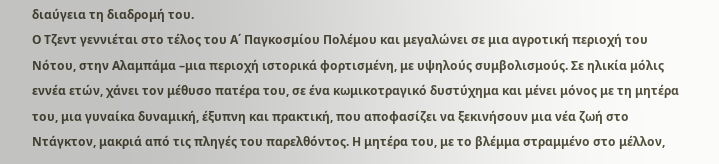διαύγεια τη διαδρομή του.
Ο Τζεντ γεννιέται στο τέλος του Α΄ Παγκοσμίου Πολέμου και μεγαλώνει σε μια αγροτική περιοχή του Νότου, στην Αλαμπάμα –μια περιοχή ιστορικά φορτισμένη, με υψηλούς συμβολισμούς. Σε ηλικία μόλις εννέα ετών, χάνει τον μέθυσο πατέρα του, σε ένα κωμικοτραγικό δυστύχημα και μένει μόνος με τη μητέρα του, μια γυναίκα δυναμική, έξυπνη και πρακτική, που αποφασίζει να ξεκινήσουν μια νέα ζωή στο Ντάγκτον, μακριά από τις πληγές του παρελθόντος. Η μητέρα του, με το βλέμμα στραμμένο στο μέλλον,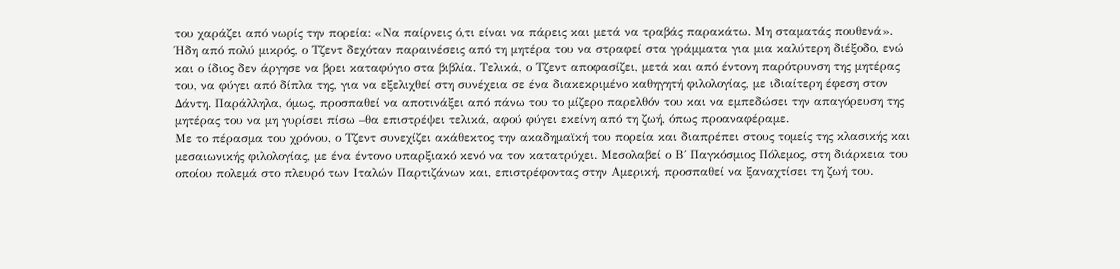του χαράζει από νωρίς την πορεία: «Να παίρνεις ό,τι είναι να πάρεις και μετά να τραβάς παρακάτω. Μη σταματάς πουθενά».
Ήδη από πολύ μικρός, ο Τζεντ δεχόταν παραινέσεις από τη μητέρα του να στραφεί στα γράμματα για μια καλύτερη διέξοδο, ενώ και ο ίδιος δεν άργησε να βρει καταφύγιο στα βιβλία. Τελικά, ο Τζεντ αποφασίζει, μετά και από έντονη παρότρυνση της μητέρας του, να φύγει από δίπλα της, για να εξελιχθεί στη συνέχεια σε ένα διακεκριμένο καθηγητή φιλολογίας, με ιδιαίτερη έφεση στον Δάντη. Παράλληλα, όμως, προσπαθεί να αποτινάξει από πάνω του το μίζερο παρελθόν του και να εμπεδώσει την απαγόρευση της μητέρας του να μη γυρίσει πίσω –θα επιστρέψει τελικά, αφού φύγει εκείνη από τη ζωή, όπως προαναφέραμε.
Με το πέρασμα του χρόνου, ο Τζεντ συνεχίζει ακάθεκτος την ακαδημαϊκή του πορεία και διαπρέπει στους τομείς της κλασικής και μεσαιωνικής φιλολογίας, με ένα έντονο υπαρξιακό κενό να τον κατατρύχει. Μεσολαβεί ο Β΄ Παγκόσμιος Πόλεμος, στη διάρκεια του οποίου πολεμά στο πλευρό των Ιταλών Παρτιζάνων και, επιστρέφοντας στην Αμερική, προσπαθεί να ξαναχτίσει τη ζωή του.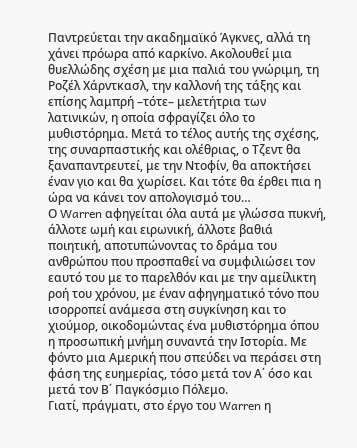Παντρεύεται την ακαδημαϊκό Άγκνες, αλλά τη χάνει πρόωρα από καρκίνο. Ακολουθεί μια θυελλώδης σχέση με μια παλιά του γνώριμη, τη Ροζέλ Χάρντκασλ, την καλλονή της τάξης και επίσης λαμπρή –τότε– μελετήτρια των λατινικών, η οποία σφραγίζει όλο το μυθιστόρημα. Μετά το τέλος αυτής της σχέσης, της συναρπαστικής και ολέθριας, ο Τζεντ θα ξαναπαντρευτεί, με την Ντοφίν, θα αποκτήσει έναν γιο και θα χωρίσει. Και τότε θα έρθει πια η ώρα να κάνει τον απολογισμό του…
Ο Warren αφηγείται όλα αυτά με γλώσσα πυκνή, άλλοτε ωμή και ειρωνική, άλλοτε βαθιά ποιητική, αποτυπώνοντας το δράμα του ανθρώπου που προσπαθεί να συμφιλιώσει τον εαυτό του με το παρελθόν και με την αμείλικτη ροή του χρόνου, με έναν αφηγηματικό τόνο που ισορροπεί ανάμεσα στη συγκίνηση και το χιούμορ, οικοδομώντας ένα μυθιστόρημα όπου η προσωπική μνήμη συναντά την Ιστορία. Με φόντο μια Αμερική που σπεύδει να περάσει στη φάση της ευημερίας, τόσο μετά τον Α΄ όσο και μετά τον Β΄ Παγκόσμιο Πόλεμο.
Γιατί, πράγματι, στο έργο του Warren η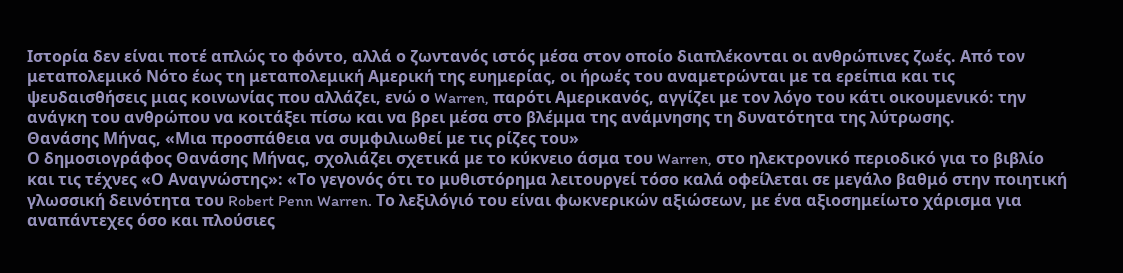Ιστορία δεν είναι ποτέ απλώς το φόντο, αλλά ο ζωντανός ιστός μέσα στον οποίο διαπλέκονται οι ανθρώπινες ζωές. Από τον μεταπολεμικό Νότο έως τη μεταπολεμική Αμερική της ευημερίας, οι ήρωές του αναμετρώνται με τα ερείπια και τις ψευδαισθήσεις μιας κοινωνίας που αλλάζει, ενώ ο Warren, παρότι Αμερικανός, αγγίζει με τον λόγο του κάτι οικουμενικό: την ανάγκη του ανθρώπου να κοιτάξει πίσω και να βρει μέσα στο βλέμμα της ανάμνησης τη δυνατότητα της λύτρωσης.
Θανάσης Μήνας, «Μια προσπάθεια να συμφιλιωθεί με τις ρίζες του»
Ο δημοσιογράφος Θανάσης Μήνας, σχολιάζει σχετικά με το κύκνειο άσμα του Warren, στο ηλεκτρονικό περιοδικό για το βιβλίο και τις τέχνες «Ο Αναγνώστης»: «Το γεγονός ότι το μυθιστόρημα λειτουργεί τόσο καλά οφείλεται σε μεγάλο βαθμό στην ποιητική γλωσσική δεινότητα του Robert Penn Warren. Το λεξιλόγιό του είναι φωκνερικών αξιώσεων, με ένα αξιοσημείωτο χάρισμα για αναπάντεχες όσο και πλούσιες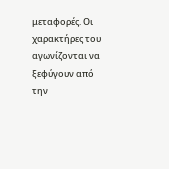μεταφορές. Οι χαρακτήρες του αγωνίζονται να ξεφύγουν από την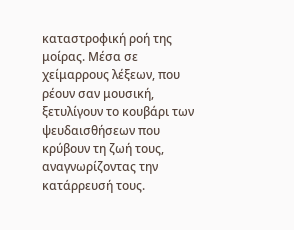καταστροφική ροή της μοίρας. Μέσα σε χείμαρρους λέξεων, που ρέουν σαν μουσική, ξετυλίγουν το κουβάρι των ψευδαισθήσεων που κρύβουν τη ζωή τους, αναγνωρίζοντας την κατάρρευσή τους.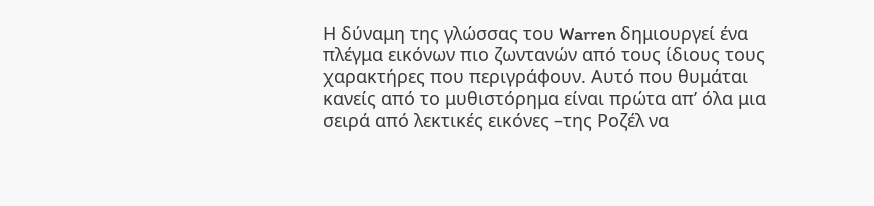Η δύναμη της γλώσσας του Warren δημιουργεί ένα πλέγμα εικόνων πιο ζωντανών από τους ίδιους τους χαρακτήρες που περιγράφουν. Αυτό που θυμάται κανείς από το μυθιστόρημα είναι πρώτα απ’ όλα μια σειρά από λεκτικές εικόνες –της Ροζέλ να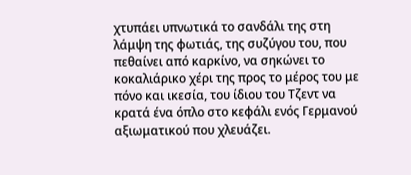χτυπάει υπνωτικά το σανδάλι της στη λάμψη της φωτιάς, της συζύγου του, που πεθαίνει από καρκίνο, να σηκώνει το κοκαλιάρικο χέρι της προς το μέρος του με πόνο και ικεσία, του ίδιου του Τζεντ να κρατά ένα όπλο στο κεφάλι ενός Γερμανού αξιωματικού που χλευάζει.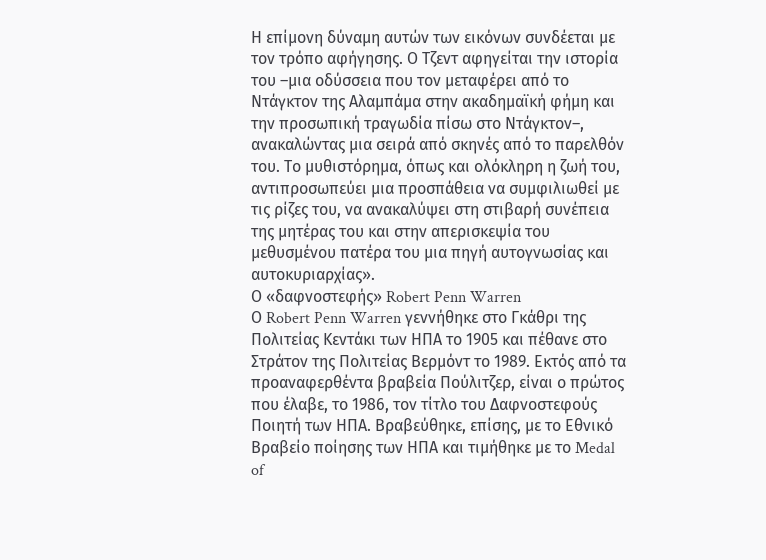Η επίμονη δύναμη αυτών των εικόνων συνδέεται με τον τρόπο αφήγησης. Ο Τζεντ αφηγείται την ιστορία του –μια οδύσσεια που τον μεταφέρει από το Ντάγκτον της Αλαμπάμα στην ακαδημαϊκή φήμη και την προσωπική τραγωδία πίσω στο Ντάγκτον–, ανακαλώντας μια σειρά από σκηνές από το παρελθόν του. Το μυθιστόρημα, όπως και ολόκληρη η ζωή του, αντιπροσωπεύει μια προσπάθεια να συμφιλιωθεί με τις ρίζες του, να ανακαλύψει στη στιβαρή συνέπεια της μητέρας του και στην απερισκεψία του μεθυσμένου πατέρα του μια πηγή αυτογνωσίας και αυτοκυριαρχίας».
Ο «δαφνοστεφής» Robert Penn Warren
Ο Robert Penn Warren γεννήθηκε στο Γκάθρι της Πολιτείας Κεντάκι των ΗΠΑ το 1905 και πέθανε στο Στράτον της Πολιτείας Βερμόντ το 1989. Εκτός από τα προαναφερθέντα βραβεία Πούλιτζερ, είναι ο πρώτος που έλαβε, το 1986, τον τίτλο του Δαφνοστεφούς Ποιητή των ΗΠΑ. Βραβεύθηκε, επίσης, με το Εθνικό Βραβείο ποίησης των ΗΠΑ και τιμήθηκε με το Medal of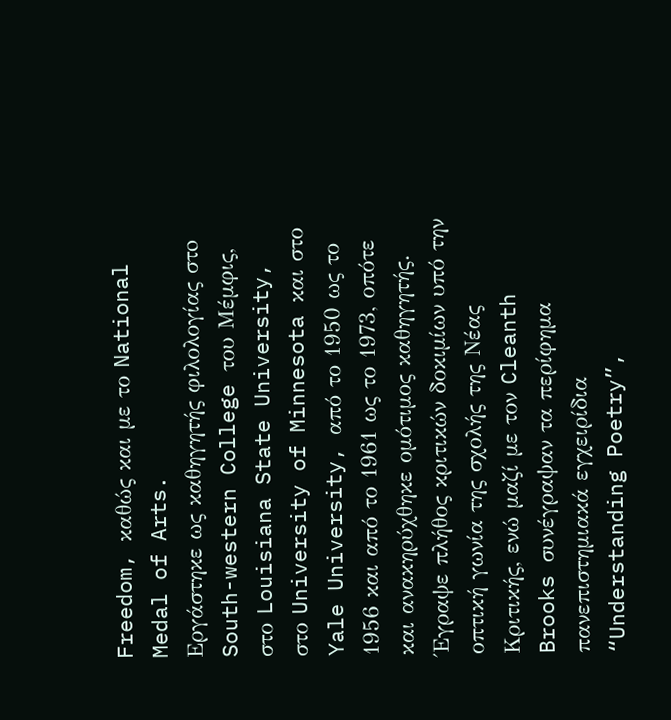Freedom, καθώς και με το National Medal of Arts.
Εργάστηκε ως καθηγητής φιλολογίας στo South-western College του Μέμφις, στο Louisiana State University, στο University of Minnesota και στο Yale University, από το 1950 ως το 1956 και από το 1961 ως το 1973, οπότε και ανακηρύχθηκε ομότιμος καθηγητής. Έγραψε πλήθος κριτικών δοκιμίων υπό την οπτική γωνία της σχολής της Νέας Κριτικής, ενώ μαζί με τον Cleanth Brooks συνέγραψαν τα περίφημα πανεπιστημιακά εγχειρίδια “Understanding Poetry”,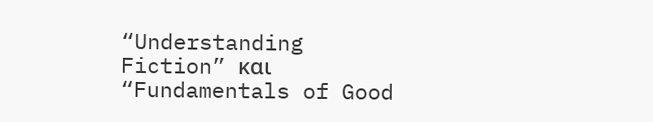“Understanding Fiction” και “Fundamentals of Good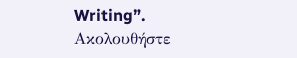Writing”.
Ακολουθήστε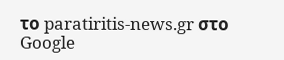το paratiritis-news.gr στο Google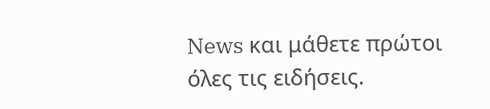News και μάθετε πρώτοι όλες τις ειδήσεις.